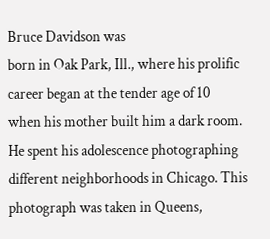Bruce Davidson was
born in Oak Park, Ill., where his prolific career began at the tender age of 10
when his mother built him a dark room. He spent his adolescence photographing
different neighborhoods in Chicago. This photograph was taken in Queens,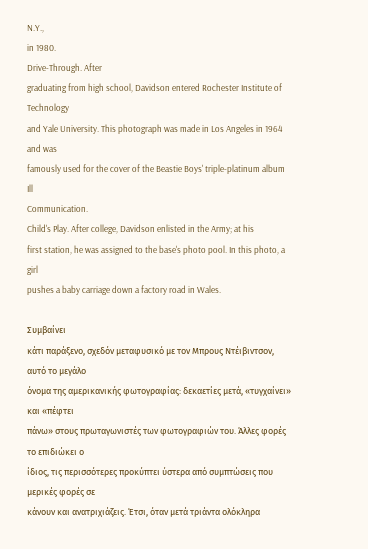N.Y.,
in 1980.
Drive-Through. After
graduating from high school, Davidson entered Rochester Institute of Technology
and Yale University. This photograph was made in Los Angeles in 1964 and was
famously used for the cover of the Beastie Boys' triple-platinum album Ill
Communication.
Child's Play. After college, Davidson enlisted in the Army; at his
first station, he was assigned to the base's photo pool. In this photo, a girl
pushes a baby carriage down a factory road in Wales.

Συμβαίνει
κάτι παράξενο, σχεδόν μεταφυσικό με τον Μπρους Ντέιβιντσον, αυτό το μεγάλο
όνομα της αμερικανικής φωτογραφίας: δεκαετίες μετά, «τυγχαίνει» και «πέφτει
πάνω» στους πρωταγωνιστές των φωτογραφιών του. Άλλες φορές το επιδιώκει ο
ίδιος, τις περισσότερες προκύπτει ύστερα από συμπτώσεις που μερικές φορές σε
κάνουν και ανατριχιάζεις. Έτσι, όταν μετά τριάντα ολόκληρα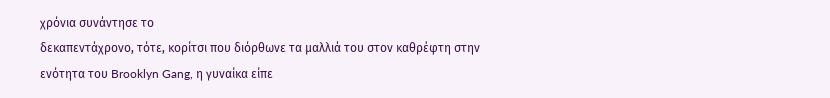χρόνια συνάντησε το
δεκαπεντάχρονο, τότε, κορίτσι που διόρθωνε τα μαλλιά του στον καθρέφτη στην
ενότητα του Brooklyn Gang, η γυναίκα είπε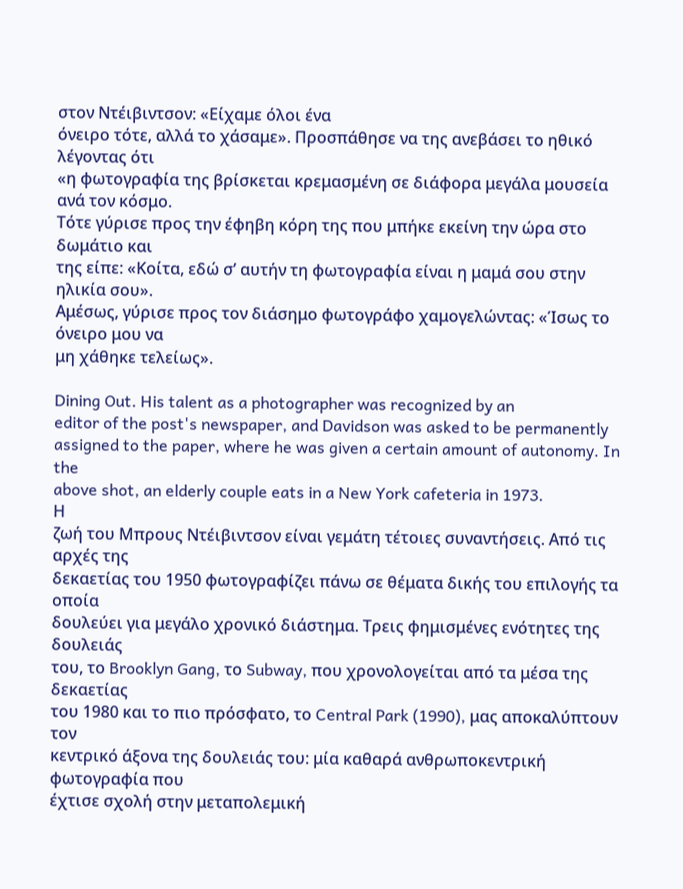στον Ντέιβιντσον: «Είχαμε όλοι ένα
όνειρο τότε, αλλά το χάσαμε». Προσπάθησε να της ανεβάσει το ηθικό λέγοντας ότι
«η φωτογραφία της βρίσκεται κρεμασμένη σε διάφορα μεγάλα μουσεία ανά τον κόσμο.
Τότε γύρισε προς την έφηβη κόρη της που μπήκε εκείνη την ώρα στο δωμάτιο και
της είπε: «Κοίτα, εδώ σ’ αυτήν τη φωτογραφία είναι η μαμά σου στην ηλικία σου».
Αμέσως, γύρισε προς τον διάσημο φωτογράφο χαμογελώντας: «Ίσως το όνειρο μου να
μη χάθηκε τελείως».

Dining Out. His talent as a photographer was recognized by an
editor of the post's newspaper, and Davidson was asked to be permanently
assigned to the paper, where he was given a certain amount of autonomy. In the
above shot, an elderly couple eats in a New York cafeteria in 1973.
Η
ζωή του Μπρους Ντέιβιντσον είναι γεμάτη τέτοιες συναντήσεις. Από τις αρχές της
δεκαετίας του 1950 φωτογραφίζει πάνω σε θέματα δικής του επιλογής τα οποία
δουλεύει για μεγάλο χρονικό διάστημα. Τρεις φημισμένες ενότητες της δουλειάς
του, το Brooklyn Gang, το Subway, που χρονολογείται από τα μέσα της δεκαετίας
του 1980 και το πιο πρόσφατο, το Central Park (1990), μας αποκαλύπτουν τον
κεντρικό άξονα της δουλειάς του: μία καθαρά ανθρωποκεντρική φωτογραφία που
έχτισε σχολή στην μεταπολεμική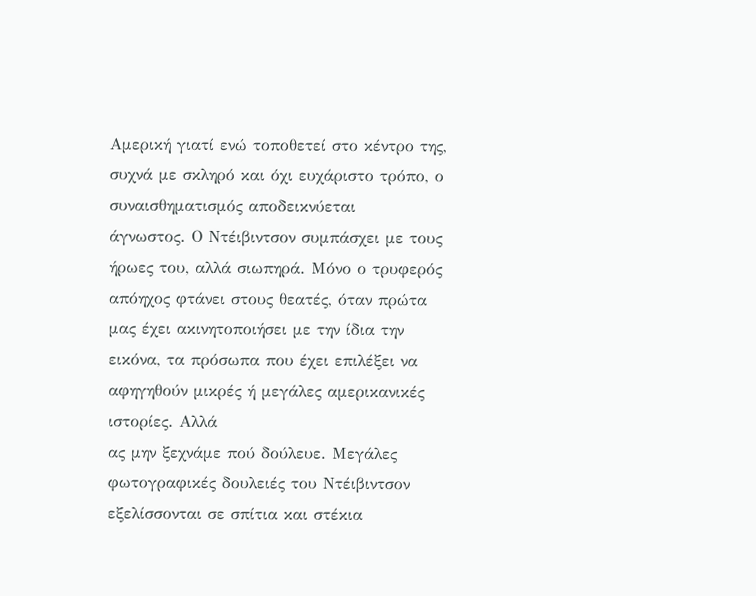Αμερική γιατί ενώ τοποθετεί στο κέντρο της,
συχνά με σκληρό και όχι ευχάριστο τρόπο, ο συναισθηματισμός αποδεικνύεται
άγνωστος. Ο Ντέιβιντσον συμπάσχει με τους ήρωες του, αλλά σιωπηρά. Μόνο ο τρυφερός
απόηχος φτάνει στους θεατές, όταν πρώτα μας έχει ακινητοποιήσει με την ίδια την
εικόνα, τα πρόσωπα που έχει επιλέξει να αφηγηθούν μικρές ή μεγάλες αμερικανικές
ιστορίες. Αλλά
ας μην ξεχνάμε πού δούλευε. Μεγάλες φωτογραφικές δουλειές του Ντέιβιντσον
εξελίσσονται σε σπίτια και στέκια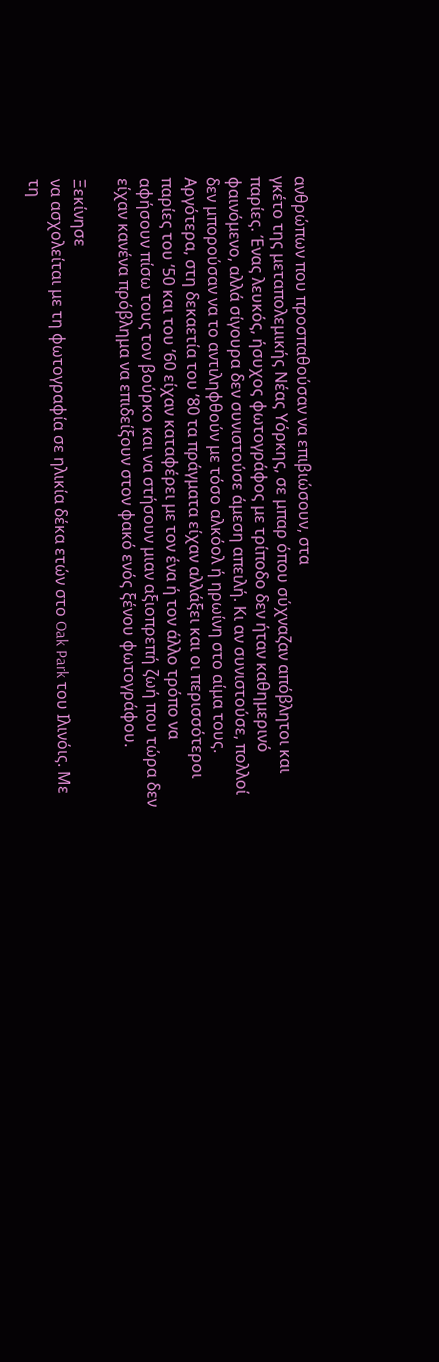ανθρώπων που προσπαθούσαν να επιβιώσουν, στα
γκέτο της μεταπολεμικής Νέας Υόρκης, σε μπαρ όπου σύχναζαν απόβλητοι και
παρίες. Ένας λευκός, ήσυχος φωτογράφος με τρίποδο δεν ήταν καθημερινό
φαινόμενο, αλλά σίγουρα δεν συνιστούσε άμεση απειλή. Κι αν συνιστούσε, πολλοί
δεν μπορούσαν να το αντιληφθούν με τόσο αλκόολ ή ηρωίνη στο αίμα τους.
Αργότερα, στη δεκαετία του ’80 τα πράγματα είχαν αλλάξει και οι περισσότεροι
παρίες του ’50 και του ’60 είχαν καταφέρει με τον ένα ή τον άλλο τρόπο να
αφήσουν πίσω τους τον βούρκο και να στήσουν μιαν αξιοπρεπή ζωή που τώρα δεν
είχαν κανένα πρόβλημα να επιδείξουν στον φακό ενός ξένου φωτογράφου.

Ξεκίνησε
να ασχολείται με τη φωτογραφία σε ηλικία δέκα ετών στο Oak Park του Ιλινόις. Με
τη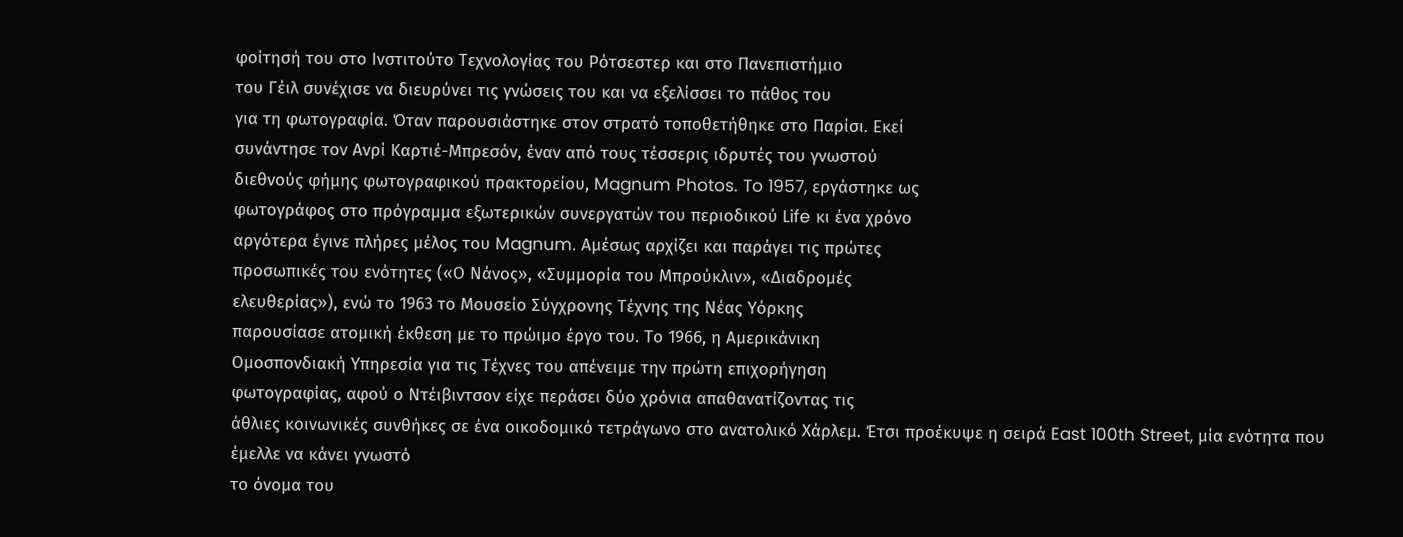φοίτησή του στο Ινστιτούτο Τεχνολογίας του Ρότσεστερ και στο Πανεπιστήμιο
του Γέιλ συνέχισε να διευρύνει τις γνώσεις του και να εξελίσσει το πάθος του
για τη φωτογραφία. Όταν παρουσιάστηκε στον στρατό τοποθετήθηκε στο Παρίσι. Εκεί
συνάντησε τον Ανρί Καρτιέ-Μπρεσόν, έναν από τους τέσσερις ιδρυτές του γνωστού
διεθνούς φήμης φωτογραφικού πρακτορείου, Magnum Photos. To 1957, εργάστηκε ως
φωτογράφος στο πρόγραμμα εξωτερικών συνεργατών του περιοδικού Life κι ένα χρόνο
αργότερα έγινε πλήρες μέλος του Magnum. Αμέσως αρχίζει και παράγει τις πρώτες
προσωπικές του ενότητες («Ο Νάνος», «Συμμορία του Μπρούκλιν», «Διαδρομές
ελευθερίας»), ενώ το 1963 το Μουσείο Σύγχρονης Τέχνης της Νέας Υόρκης
παρουσίασε ατομική έκθεση με το πρώιμο έργο του. Το 1966, η Αμερικάνικη
Ομοσπονδιακή Υπηρεσία για τις Τέχνες του απένειμε την πρώτη επιχορήγηση
φωτογραφίας, αφού ο Ντέιβιντσον είχε περάσει δύο χρόνια απαθανατίζοντας τις
άθλιες κοινωνικές συνθήκες σε ένα οικοδομικό τετράγωνο στο ανατολικό Χάρλεμ. Έτσι προέκυψε η σειρά East 100th Street, μία ενότητα που έμελλε να κάνει γνωστό
το όνομα του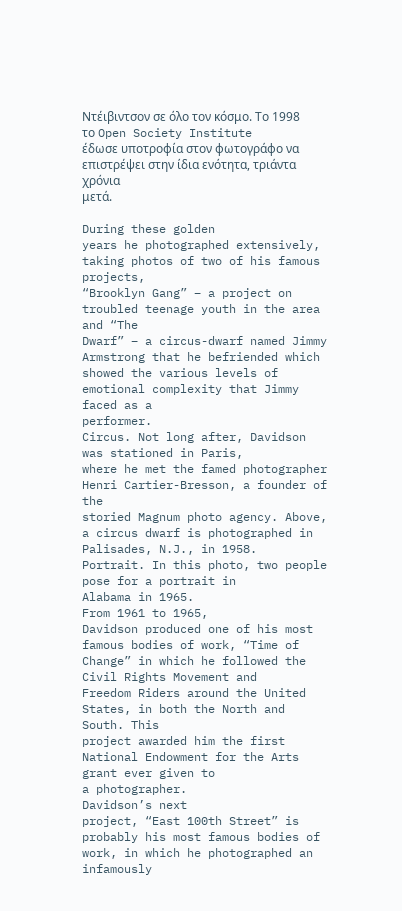Ντέιβιντσον σε όλο τον κόσμο. Το 1998 το Open Society Institute
έδωσε υποτροφία στον φωτογράφο να επιστρέψει στην ίδια ενότητα, τριάντα χρόνια
μετά.

During these golden
years he photographed extensively, taking photos of two of his famous projects,
“Brooklyn Gang” – a project on
troubled teenage youth in the area and “The
Dwarf” – a circus-dwarf named Jimmy Armstrong that he befriended which
showed the various levels of emotional complexity that Jimmy faced as a
performer.
Circus. Not long after, Davidson was stationed in Paris,
where he met the famed photographer Henri Cartier-Bresson, a founder of the
storied Magnum photo agency. Above, a circus dwarf is photographed in
Palisades, N.J., in 1958.
Portrait. In this photo, two people pose for a portrait in
Alabama in 1965.
From 1961 to 1965,
Davidson produced one of his most famous bodies of work, “Time of Change” in which he followed the Civil Rights Movement and
Freedom Riders around the United States, in both the North and South. This
project awarded him the first National Endowment for the Arts grant ever given to
a photographer.
Davidson’s next
project, “East 100th Street” is
probably his most famous bodies of work, in which he photographed an infamously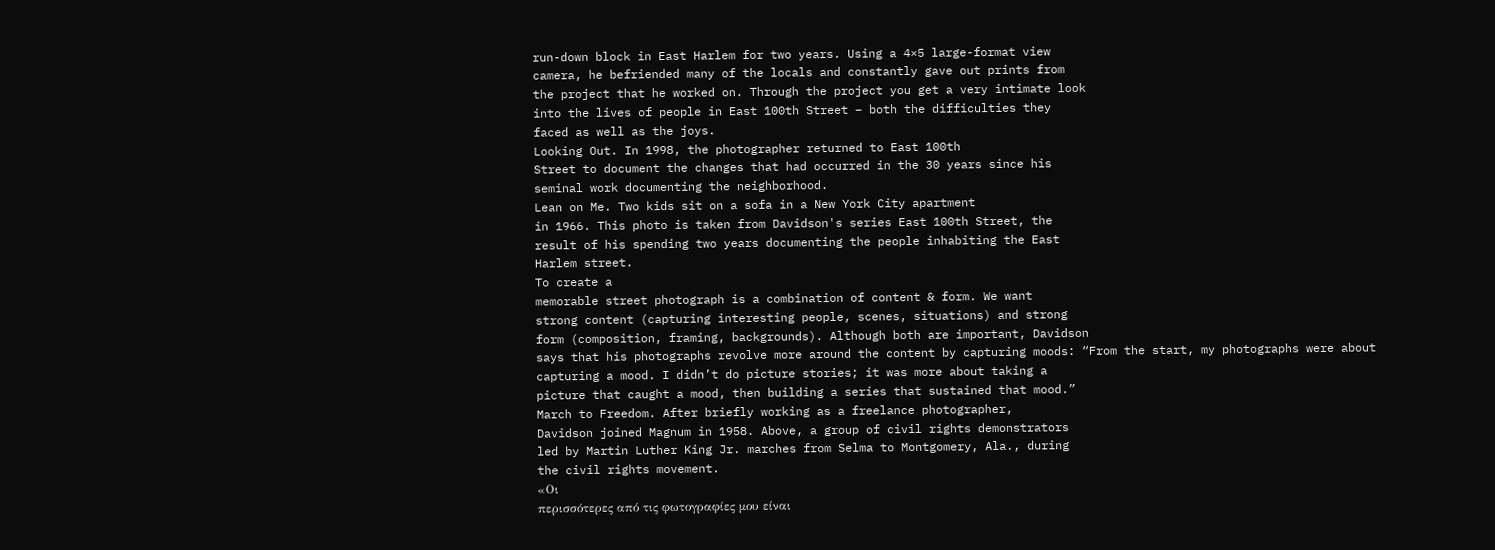run-down block in East Harlem for two years. Using a 4×5 large-format view
camera, he befriended many of the locals and constantly gave out prints from
the project that he worked on. Through the project you get a very intimate look
into the lives of people in East 100th Street – both the difficulties they
faced as well as the joys.
Looking Out. In 1998, the photographer returned to East 100th
Street to document the changes that had occurred in the 30 years since his
seminal work documenting the neighborhood.
Lean on Me. Two kids sit on a sofa in a New York City apartment
in 1966. This photo is taken from Davidson's series East 100th Street, the
result of his spending two years documenting the people inhabiting the East
Harlem street.
To create a
memorable street photograph is a combination of content & form. We want
strong content (capturing interesting people, scenes, situations) and strong
form (composition, framing, backgrounds). Although both are important, Davidson
says that his photographs revolve more around the content by capturing moods: “From the start, my photographs were about
capturing a mood. I didn’t do picture stories; it was more about taking a
picture that caught a mood, then building a series that sustained that mood.”
March to Freedom. After briefly working as a freelance photographer,
Davidson joined Magnum in 1958. Above, a group of civil rights demonstrators
led by Martin Luther King Jr. marches from Selma to Montgomery, Ala., during
the civil rights movement.
«Οι
περισσότερες από τις φωτογραφίες μου είναι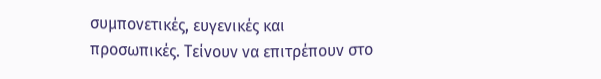συμπονετικές, ευγενικές και
προσωπικές. Τείνουν να επιτρέπουν στο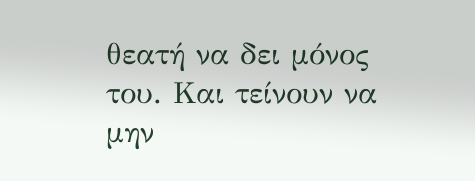θεατή να δει μόνος του. Και τείνουν να
μην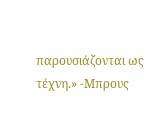παρουσιάζονται ως τέχνη.» -Μπρους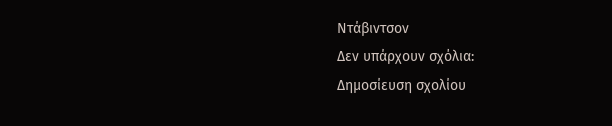Ντάβιντσον
Δεν υπάρχουν σχόλια:
Δημοσίευση σχολίου